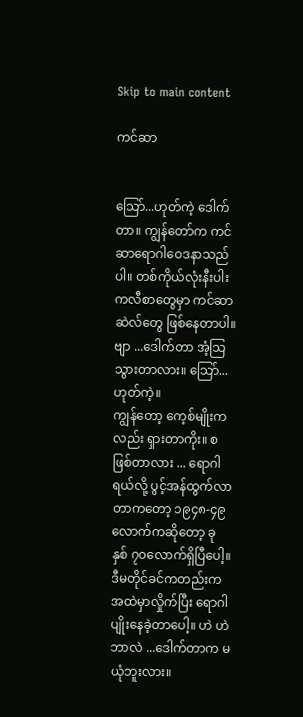Skip to main content

ကင်ဆာ


သြော်...ဟုတ်ကဲ့ ဒေါက်တာ။ ကျွန်တော်က ကင်ဆာရောဂါဝေဒနာသည်ပါ။ တစ်ကိုယ်လုံးနီးပါး ကလီစာတွေမှာ ကင်ဆာဆဲလ်တွေ ဖြစ်နေတာပါ။ ဗျာ ...ဒေါက်တာ အံ့သြသွားတာလား။ သြော်...ဟုတ်ကဲ့။
ကျွန်တော့ ကေ့စ်မျိုးကလည်း ရှားတာကိုး။ စဖြစ်တာလား ... ရောဂါရယ်လို့ ပွင့်အန်ထွက်လာတာကတော့ ၁၉၄၈-၄၉ လောက်ကဆိုတော့ ခု နှစ် ၇၀လောက်ရှိပြီပေါ့။ ဒီမတိုင်ခင်ကတည်းက အထဲမှာလှိုက်ပြီး ရောဂါပျိုးနေခဲ့တာပေါ့။ ဟဲ ဟဲ ဘာလဲ ...ဒေါက်တာက မယုံဘူးလား။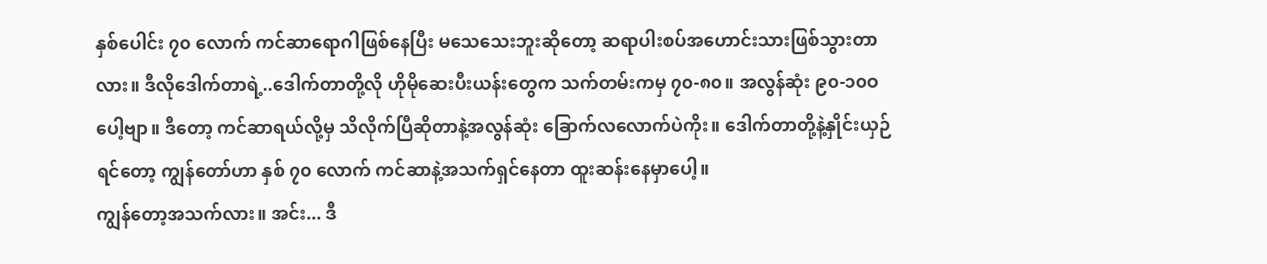နှစ်ပေါင်း ၇၀ လောက် ကင်ဆာရောဂါဖြစ်နေပြီး မသေသေးဘူးဆိုတော့ ဆရာပါးစပ်အဟောင်းသားဖြစ်သွားတာလား။ ဒီလိုဒေါက်တာရဲ့..ဒေါက်တာတို့လို ဟိုမိုဆေးပီးယန်းတွေက သက်တမ်းကမှ ၇၀-၈၀။ အလွန်ဆုံး ၉၀-၁၀ဝပေါ့ဗျာ။ ဒီတော့ ကင်ဆာရယ်လို့မှ သိလိုက်ပြီဆိုတာနဲ့အလွန်ဆုံး ခြောက်လလောက်ပဲကိုး။ ဒေါက်တာတို့နဲ့နှိုင်းယှဉ်ရင်တော့ ကျွန်တော်ဟာ နှစ် ၇၀ လောက် ကင်ဆာနဲ့အသက်ရှင်နေတာ ထူးဆန်းနေမှာပေါ့။
ကျွန်တော့အသက်လား။ အင်း... ဒီ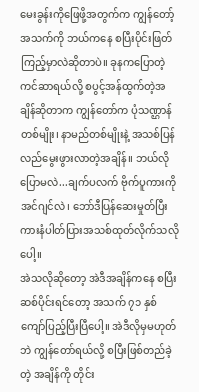မေးခွန်းကိုဖြေဖို့အတွက်က ကျွန်တော့်အသက်ကို ဘယ်ကနေ စပြီးပိုင်းဖြတ်ကြည့်မှာလဲဆိုတာပဲ။ ခုနကပြောတဲ့ ကင်ဆာရယ်လို့ စပွင့်အန်ထွက်တဲ့အချိန်ဆိုတာက ကျွန်တော်က ပုံသဏ္ဌာန်တစ်မျိုး၊ နာမည်တစ်မျိုးနဲ့ အသစ်ပြန်လည်မွေးဖွားလာတဲ့အချိန်။ ဘယ်လိုပြောမလဲ...ချက်ပလက် ဗိုက်ပူကားကို အင်ဂျင်လဲ၊ ဘော်ဒီပြန်ဆေးမှုတ်ပြီး ကားနံပါတ်ပြားအသစ်ထုတ်လိုက်သလိုပေါ့။
အဲသလိုဆိုတော့ အဲဒီအချိန်ကနေ စပြီး ဆစ်ပိုင်းရင်တော့ အသက် ၇၁ နှစ်ကျော်ပြည့်ပြီးပြီပေါ့။ အဲဒီလိုမှမဟုတ်ဘဲ ကျွန်တော်ရယ်လို့ စပြီးဖြစ်တည်ခဲ့တဲ့ အချိန်ကို တိုင်း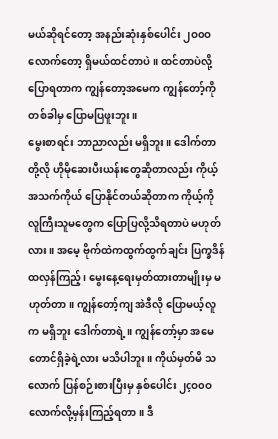မယ်ဆိုရင်တော့ အနည်းဆုံးနှစ်ပေါင်း ၂ဝ၀ဝ လောက်တော့ ရှိမယ်ထင်တာပဲ။ ထင်တာပဲလို့ ပြောရတာက ကျွန်တော့အမေက ကျွန်တော့်ကို တစ်ခါမှ ပြောမပြဖူးဘူး။
မွေးစာရင်း ဘာညာလည်း မရှိဘူး။ ဒေါက်တာတို့လို ဟိုမိုဆေးပီးယန်းတွေဆိုတာလည်း ကိုယ့်အသက်ကိုယ် ပြောနိုင်တယ်ဆိုတာက ကိုယ့်ကို လူကြီးသူမတွေက ပြောပြလို့သိရတာပဲ မဟုတ်လား။ အမေ့ ဗိုက်ထဲကထွက်ထွက်ချင်း ပြက္ခဒိန်ထလှန်ကြည့်၊ မွေးနေ့ရေးမှတ်ထားတာမျိုးမှ မဟုတ်တာ။ ကျွန်တော့်ကျ အဲဒီလို ပြောမယ့်လူက မရှိဘူး ဒေါက်တာရဲ့။ ကျွန်တော့်မှာ အမေတောင်ရှိခဲ့ရဲ့လား မသိပါဘူး။ ကိုယ်မှတ်မိ သလောက် ပြန်စဉ်းစားပြီးမှ နှစ်ပေါင်း ၂çဝ၀ဝ လောက်လို့မှန်းကြည့်ရတာ။ ဒီ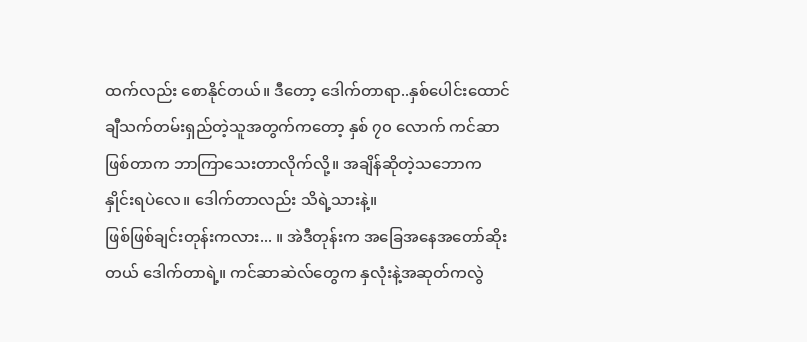ထက်လည်း စောနိုင်တယ်။ ဒီတော့ ဒေါက်တာရာ..နှစ်ပေါင်းထောင်ချီသက်တမ်းရှည်တဲ့သူအတွက်ကတော့ နှစ် ၇၀ လောက် ကင်ဆာဖြစ်တာက ဘာကြာသေးတာလိုက်လို့။ အချိန်ဆိုတဲ့သဘောက နှိုင်းရပဲလေ။ ဒေါက်တာလည်း သိရဲ့သားနဲ့။
ဖြစ်ဖြစ်ချင်းတုန်းကလား... ။ အဲဒီတုန်းက အခြေအနေအတော်ဆိုးတယ် ဒေါက်တာရဲ့။ ကင်ဆာဆဲလ်တွေက နှလုံးနဲ့အဆုတ်ကလွဲ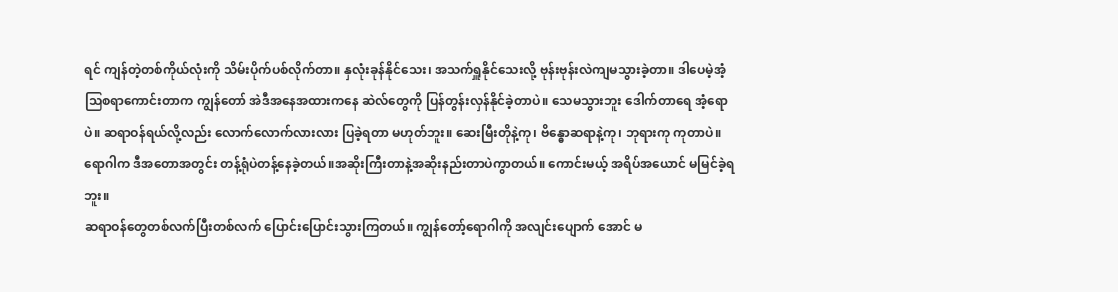ရင် ကျန်တဲ့တစ်ကိုယ်လုံးကို သိမ်းပိုက်ပစ်လိုက်တာ။ နှလုံးခုန်နိုင်သေး၊ အသက်ရှူနိုင်သေးလို့ ဗုန်းဗုန်းလဲကျမသွားခဲ့တာ။ ဒါပေမဲ့အံ့သြစရာကောင်းတာက ကျွန်တော် အဲဒီအနေအထားကနေ ဆဲလ်တွေကို ပြန်တွန်းလှန်နိုင်ခဲ့တာပဲ။ သေမသွားဘူး ဒေါက်တာရေ အံ့ရောပဲ။ ဆရာဝန်ရယ်လို့လည်း လောက်လောက်လားလား ပြခဲ့ရတာ မဟုတ်ဘူး။ ဆေးမြီးတိုနဲ့ကု၊ ဗိန္ဓောဆရာနဲ့ကု၊ ဘုရားကု ကုတာပဲ။ ရောဂါက ဒီအတောအတွင်း တန့်ရုံပဲတန့်နေခဲ့တယ်။အဆိုးကြီးတာနဲ့အဆိုးနည်းတာပဲကွာတယ်။ ကောင်းမယ့် အရိပ်အယောင် မမြင်ခဲ့ရဘူး။
ဆရာဝန်တွေတစ်လက်ပြီးတစ်လက် ပြောင်းပြောင်းသွားကြတယ်။ ကျွန်တော့်ရောဂါကို အလျင်းပျောက် အောင် မ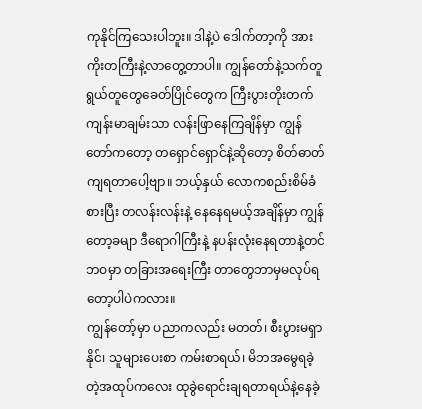ကုနိုင်ကြသေးပါဘူး။ ဒါနဲ့ပဲ ဒေါက်တာ့ကို အားကိုးတကြီးနဲ့လာတွေ့တာပါ။ ကျွန်တော်နဲ့သက်တူ ရွယ်တူတွေခေတ်ပြိုင်တွေက ကြီးပွားတိုးတက် ကျန်းမာချမ်းသာ လန်းဖြာနေကြချိန်မှာ ကျွန်တော်ကတော့ တရှောင်ရှောင်နဲ့ဆိုတော့ စိတ်ဓာတ်ကျရတာပေါ့ဗျာ။ ဘယ့်နှယ် လောကစည်းစိမ်ခံစားပြီး တလန်းလန်းနဲ့ နေနေရမယ့်အချိန်မှာ ကျွန်တော့ခမျာ ဒီရောဂါကြီးနဲ့ နပန်းလုံးနေရတာနဲ့တင် ဘဝမှာ တခြားအရေးကြီး တာတွေဘာမှမလုပ်ရတော့ပါပဲကလား။
ကျွန်တော့်မှာ ပညာကလည်း မတတ်၊ စီးပွားမရှာနိုင်၊ သူများပေးစာ ကမ်းစာရယ်၊ မိဘအမွေရခဲ့တဲ့အထုပ်ကလေး ထုခွဲရောင်းချရတာရယ်နဲ့နေခဲ့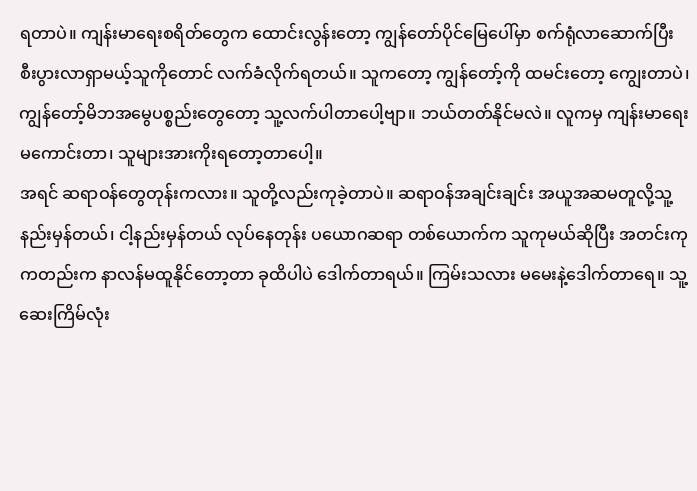ရတာပဲ။ ကျန်းမာရေးစရိတ်တွေက ထောင်းလွန်းတော့ ကျွန်တော်ပိုင်မြေပေါ်မှာ စက်ရုံလာဆောက်ပြီး စီးပွားလာရှာမယ့်သူကိုတောင် လက်ခံလိုက်ရတယ်။ သူကတော့ ကျွန်တော့်ကို ထမင်းတော့ ကျွေးတာပဲ၊ ကျွန်တော့်မိဘအမွေပစ္စည်းတွေတော့ သူ့လက်ပါတာပေါ့ဗျာ။ ဘယ်တတ်နိုင်မလဲ။ လူကမှ ကျန်းမာရေးမကောင်းတာ၊ သူများအားကိုးရတော့တာပေါ့။
အရင် ဆရာဝန်တွေတုန်းကလား။ သူတို့လည်းကုခဲ့တာပဲ။ ဆရာဝန်အချင်းချင်း အယူအဆမတူလို့သူ့နည်းမှန်တယ်၊ ငါ့နည်းမှန်တယ် လုပ်နေတုန်း ပယောဂဆရာ တစ်ယောက်က သူကုမယ်ဆိုပြီး အတင်းကုကတည်းက နာလန်မထူနိုင်တော့တာ ခုထိပါပဲ ဒေါက်တာရယ်။ ကြမ်းသလား မမေးနဲ့ဒေါက်တာရေ။ သူ့ဆေးကြိမ်လုံး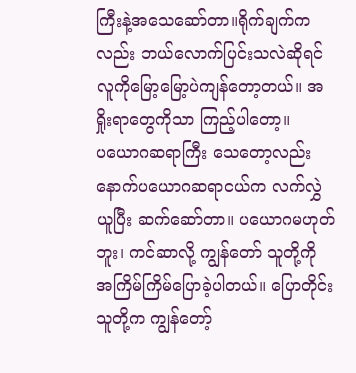ကြီးနဲ့အသေဆော်တာ။ရိုက်ချက်ကလည်း ဘယ်လောက်ပြင်းသလဲဆိုရင် လူကိုမြော့မြော့ပဲကျန်တော့တယ်။ အရှိုးရာတွေကိုသာ ကြည့်ပါတော့။
ပယောဂဆရာကြီး သေတော့လည်း နောက်ပယောဂဆရာငယ်က လက်လွှဲယူပြီး ဆက်ဆော်တာ။ ပယောဂမဟုတ်ဘူး၊ ကင်ဆာလို့ ကျွန်တော် သူတို့ကို အကြိမ်ကြိမ်ပြောခဲ့ပါတယ်။ ပြောတိုင်း သူတို့က ကျွန်တော့်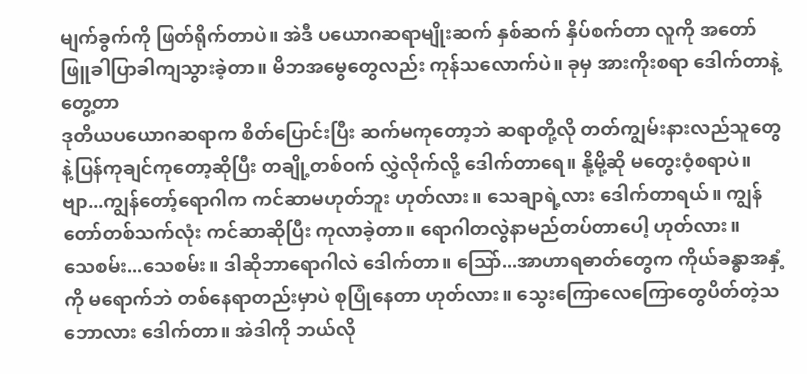မျက်ခွက်ကို ဖြတ်ရိုက်တာပဲ။ အဲဒီ ပယောဂဆရာမျိုးဆက် နှစ်ဆက် နှိပ်စက်တာ လူကို အတော် ဖြူခါပြာခါကျသွားခဲ့တာ။ မိဘအမွေတွေလည်း ကုန်သလောက်ပဲ။ ခုမှ အားကိုးစရာ ဒေါက်တာနဲ့တွေ့တာ
ဒုတိယပယောဂဆရာက စိတ်ပြောင်းပြီး ဆက်မကုတော့ဘဲ ဆရာတို့လို တတ်ကျွမ်းနားလည်သူတွေနဲ့ပြန်ကုချင်ကုတော့ဆိုပြီး တချို့တစ်ဝက် လွှဲလိုက်လို့ ဒေါက်တာရေ။ နို့မို့ဆို မတွေးဝံ့စရာပဲ။
ဗျာ...ကျွန်တော့်ရောဂါက ကင်ဆာမဟုတ်ဘူး ဟုတ်လား။ သေချာရဲ့လား ဒေါက်တာရယ်။ ကျွန်တော်တစ်သက်လုံး ကင်ဆာဆိုပြီး ကုလာခဲ့တာ။ ရောဂါတလွဲနာမည်တပ်တာပေါ့ ဟုတ်လား။
သေစမ်း...သေစမ်း။ ဒါဆိုဘာရောဂါလဲ ဒေါက်တာ။ သြော်...အာဟာရဓာတ်တွေက ကိုယ်ခန္ဓာအနှံ့ကို မရောက်ဘဲ တစ်နေရာတည်းမှာပဲ စုပြုံနေတာ ဟုတ်လား။ သွေးကြောလေကြောတွေပိတ်တဲ့သဘောလား ဒေါက်တာ။ အဲဒါကို ဘယ်လို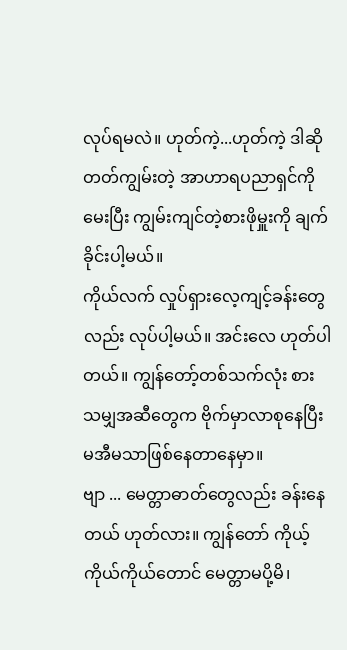လုပ်ရမလဲ။ ဟုတ်ကဲ့...ဟုတ်ကဲ့ ဒါဆို တတ်ကျွမ်းတဲ့ အာဟာရပညာရှင်ကိုမေးပြီး ကျွမ်းကျင်တဲ့စားဖိုမှူးကို ချက်ခိုင်းပါ့မယ်။
ကိုယ်လက် လှုပ်ရှားလေ့ကျင့်ခန်းတွေလည်း လုပ်ပါ့မယ်။ အင်းလေ ဟုတ်ပါတယ်။ ကျွန်တော့်တစ်သက်လုံး စားသမျှအဆီတွေက ဗိုက်မှာလာစုနေပြီး မအီမသာဖြစ်နေတာနေမှာ။
ဗျာ ... မေတ္တာဓာတ်တွေလည်း ခန်းနေတယ် ဟုတ်လား။ ကျွန်တော် ကိုယ့်ကိုယ်ကိုယ်တောင် မေတ္တာမပို့မိ၊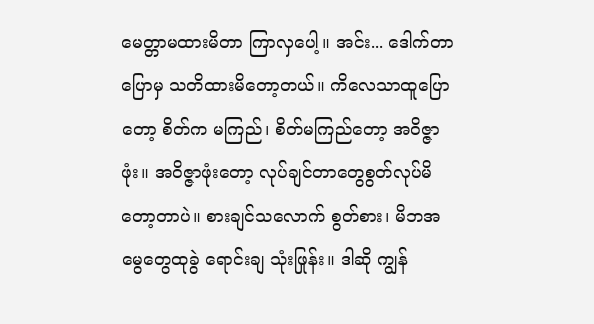မေတ္တာမထားမိတာ ကြာလှပေါ့။ အင်း... ဒေါက်တာပြောမှ သတိထားမိတော့တယ်။ ကိလေသာထူပြောတော့ စိတ်က မကြည်၊ စိတ်မကြည်တော့ အဝိဇ္ဇာဖုံး။ အဝိဇ္ဇာဖုံးတော့ လုပ်ချင်တာတွေစွတ်လုပ်မိတော့တာပဲ။ စားချင်သလောက် စွတ်စား၊ မိဘအမွေတွေထုခွဲ ရောင်းချ သုံးဖြုန်း။ ဒါဆို ကျွန်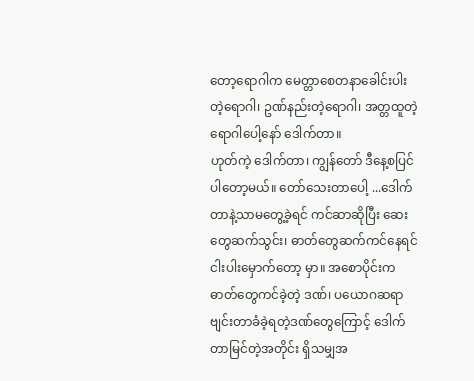တော့ရောဂါက မေတ္တာစေတနာခေါင်းပါးတဲ့ရောဂါ၊ ဥဏ်နည်းတဲ့ရောဂါ၊ အတ္တထူတဲ့ရောဂါပေါ့နော် ဒေါက်တာ။
ဟုတ်ကဲ့ ဒေါက်တာ၊ ကျွန်တော် ဒီနေ့စပြင်ပါတော့မယ်။ တော်သေးတာပေါ့ ...ဒေါက်တာနဲ့သာမတွေ့ခဲ့ရင် ကင်ဆာဆိုပြီး ဆေးတွေဆက်သွင်း၊ ဓာတ်တွေဆက်ကင်နေရင် ငါးပါးမှောက်တော့ မှာ။ အစောပိုင်းက ဓာတ်တွေကင်ခဲ့တဲ့ ဒဏ်၊ ပယောဂဆရာ ဗျင်းတာခံခဲ့ရတဲ့ဒဏ်တွေကြောင့် ဒေါက်တာမြင်တဲ့အတိုင်း ရှိသမျှအ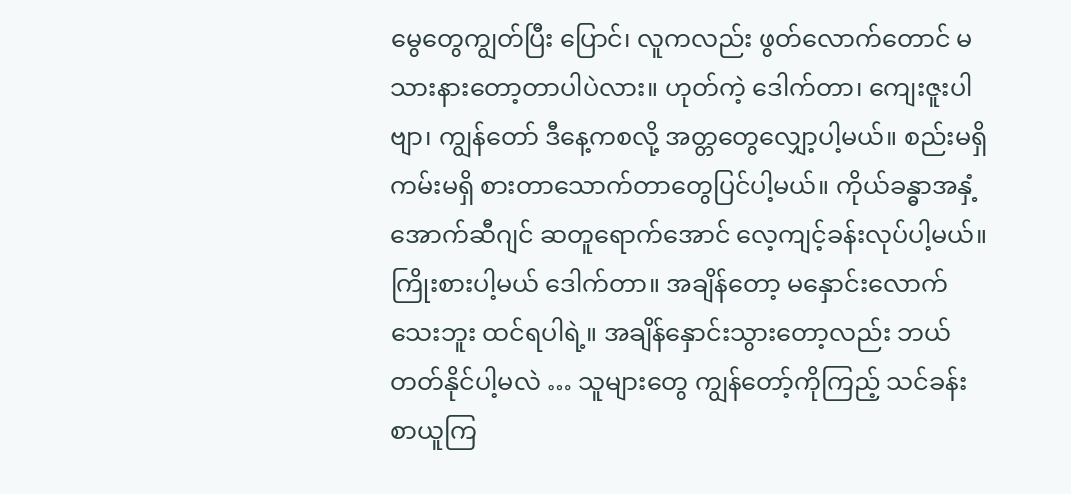မွေတွေကျွတ်ပြီး ပြောင်၊ လူကလည်း ဖွတ်လောက်တောင် မသားနားတော့တာပါပဲလား။ ဟုတ်ကဲ့ ဒေါက်တာ၊ ကျေးဇူးပါဗျာ၊ ကျွန်တော် ဒီနေ့ကစလို့ အတ္တတွေလျှော့ပါ့မယ်။ စည်းမရှိကမ်းမရှိ စားတာသောက်တာတွေပြင်ပါ့မယ်။ ကိုယ်ခန္ဓာအနှံ့အောက်ဆီဂျင် ဆတူရောက်အောင် လေ့ကျင့်ခန်းလုပ်ပါ့မယ်။
ကြိုးစားပါ့မယ် ဒေါက်တာ။ အချိန်တော့ မနှောင်းလောက်သေးဘူး ထင်ရပါရဲ့။ အချိန်နှောင်းသွားတော့လည်း ဘယ်တတ်နိုင်ပါ့မလဲ … သူများတွေ ကျွန်တော့်ကိုကြည့် သင်ခန်းစာယူကြ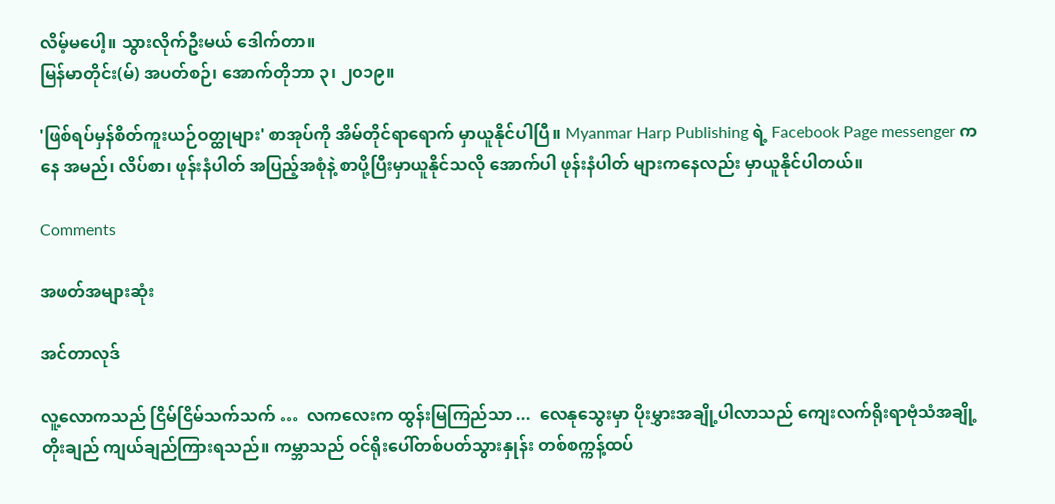လိမ့်မပေါ့။ သွားလိုက်ဦးမယ် ဒေါက်တာ။ ‌‌‌
မြန်မာတိုင်း(မ်) အပတ်စဉ်၊ ‌‌အောက်တိုဘာ ၃၊ ၂၀၁၉။

'ဖြစ်ရပ်မှန်စိတ်ကူးယဉ်ဝတ္ထုများ' စာအုပ်ကို အိမ်တိုင်ရာရောက် မှာယူနိုင်ပါပြီ။ Myanmar Harp Publishing ရဲ့ Facebook Page messenger ကနေ အမည်၊ လိပ်စာ၊ ဖုန်းနံပါတ် အပြည့်အစုံနဲ့ စာပို့ပြီးမှာယူနိုင်သလို အောက်ပါ ဖုန်းနံပါတ် များကနေလည်း မှာယူနိုင်ပါတယ်။

Comments

အဖတ်အများဆုံး

အင်တာလုဒ်

လူ့လောကသည် ငြိမ်ငြိမ်သက်သက် …  လကလေးက ထွန်းမြကြည်သာ ...  လေနုသွေးမှာ ပိုးမွှားအချို့ပါလာသည် ကျေးလက်ရိုးရာဗုံသံအချို့ တိုးချည် ကျယ်ချည်ကြားရသည်။ ကမ္ဘာသည် ဝင်ရိုးပေါ်တစ်ပတ်သွားနှုန်း တစ်စက္ကန့်ထပ်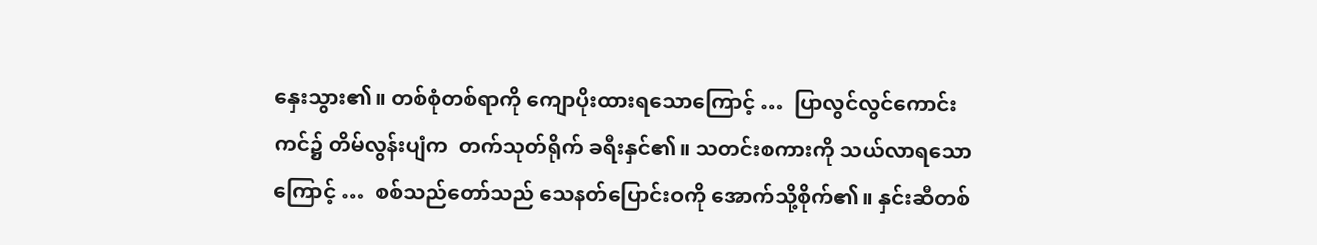နှေးသွား၏။ တစ်စုံတစ်ရာကို ကျောပိုးထားရသောကြောင့် …  ပြာလွင်လွင်ကောင်းကင်၌ တိမ်လွန်းပျံက  တက်သုတ်ရိုက် ခရီးနှင်၏။ သတင်းစကားကို သယ်လာရသောကြောင့် …  စစ်သည်တော်သည် သေနတ်ပြောင်းဝကို အောက်သို့စိုက်၏။ နှင်းဆီတစ်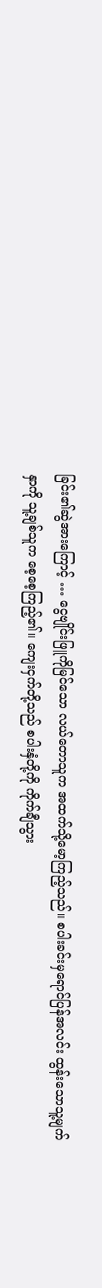ခြင်း၏ဆွဲအားကြောင့် … ငွေဗျိုင်းဖြူကိုမြင်သော လယ်တောသူက အထက်သို့မော့ကြည့်သည်။ စပါးခင်းမှရောင်ပြန်အလင်း ထွန်းသောသူ့မျက်နှာကို သူ့ချစ်သူက စေ့စေ့ကြည့်၏။ ကျေးငှက်တို့သည် စပါးနှံတို့ကို ကိုက်ချီသွား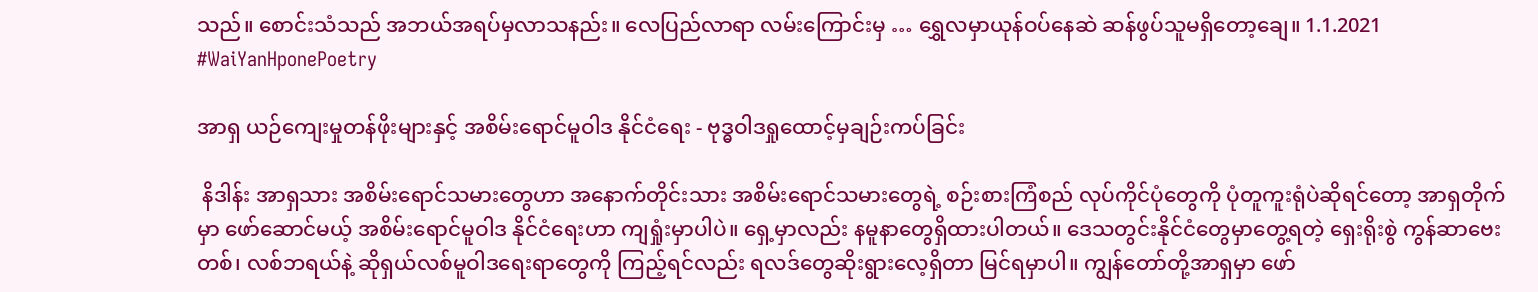သည်။ စောင်းသံသည် အဘယ်အရပ်မှလာသနည်း။ လေပြည်လာရာ လမ်းကြောင်းမှ … ရွှေလမှာယုန်ဝပ်နေဆဲ ဆန်ဖွပ်သူမရှိတော့ချေ။ 1.1.2021 #WaiYanHponePoetry

အာရှ ယဉ်ကျေးမှုတန်ဖိုးများနှင့် အစိမ်းရောင်မူဝါဒ နိုင်ငံရေး - ဗုဒ္ဓဝါဒရှုထောင့်မှချဉ်းကပ်ခြင်း

 နိဒါန်း အာရှသား အစိမ်းရောင်သမားတွေဟာ အနောက်တိုင်းသား အစိမ်းရောင်သမားတွေရဲ့ စဉ်းစားကြံစည် လုပ်ကိုင်ပုံတွေကို ပုံတူကူးရုံပဲဆိုရင်တော့ အာရှတိုက်မှာ ဖော်ဆောင်မယ့် အစိမ်းရောင်မူဝါဒ နိုင်ငံရေးဟာ ကျရှုံးမှာပါပဲ။ ရှေ့မှာလည်း နမူနာတွေရှိထားပါတယ်။ ဒေသတွင်းနိုင်ငံတွေမှာတွေ့ရတဲ့ ရှေးရိုးစွဲ ကွန်ဆာဗေးတစ်၊ လစ်ဘရယ်နဲ့ ဆိုရှယ်လစ်မူဝါဒရေးရာတွေကို ကြည့်ရင်လည်း ရလဒ်တွေဆိုးရွားလေ့ရှိတာ မြင်ရမှာပါ။ ကျွန်တော်တို့အာရှမှာ ဖော်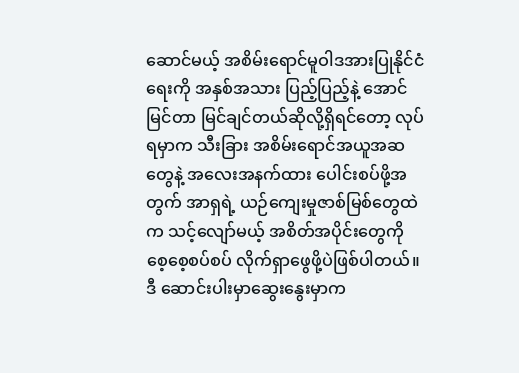ဆောင်မယ့် အစိမ်းရောင်မူဝါဒအားပြုနိုင်ငံရေးကို အနှစ်အသား ပြည့်ပြည့်နဲ့ အောင်မြင်တာ မြင်ချင်တယ်ဆိုလို့ရှိရင်တော့ လုပ်ရမှာက သီးခြား အစိမ်းရောင်အယူအဆတွေနဲ့ အလေးအနက်ထား ပေါင်းစပ်ဖို့အတွက် အာရှရဲ့ ယဉ်ကျေးမှုဇာစ်မြစ်တွေထဲက သင့်လျော်မယ့် အစိတ်အပိုင်းတွေကို စေ့စေ့စပ်စပ် လိုက်ရှာဖွေဖို့ပဲဖြစ်ပါတယ်။ ဒီ ဆောင်းပါးမှာဆွေးနွေးမှာက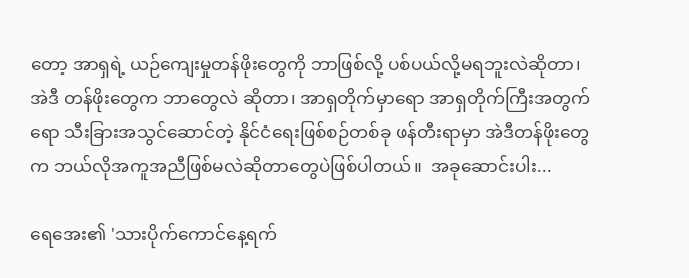တော့ အာရှရဲ့ ယဉ်ကျေးမှုတန်ဖိုးတွေကို ဘာဖြစ်လို့ ပစ်ပယ်လို့မရဘူးလဲဆိုတာ၊ အဲဒီ တန်ဖိုးတွေက ဘာတွေလဲ ဆိုတာ၊ အာရှတိုက်မှာရော အာရှတိုက်ကြီးအတွက်ရော သီးခြားအသွင်ဆောင်တဲ့ နိုင်ငံရေးဖြစ်စဉ်တစ်ခု ဖန်တီးရာမှာ အဲဒီတန်ဖိုးတွေက ဘယ်လိုအကူအညီဖြစ်မလဲဆိုတာတွေပဲဖြစ်ပါတယ်။  အခုဆောင်းပါး...

ရေအေး၏ 'သားပိုက်ကောင်နေ့ရက်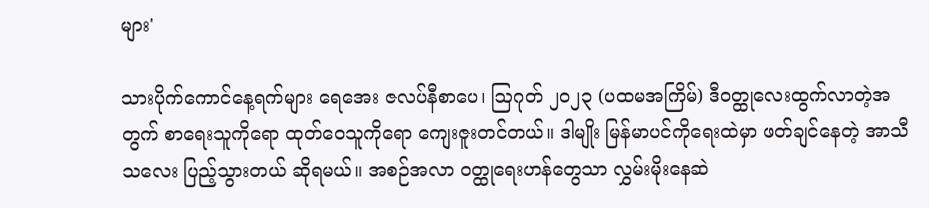များ'

သားပိုက်ကောင်နေ့ရက်များ ရေအေး ဇလပ်နီစာပေ၊ ဩဂုတ် ၂၀၂၃ (ပထမအကြိမ်) ဒီဝတ္ထုလေးထွက်လာတဲ့အတွက် စာရေးသူကိုရော ထုတ်ဝေသူကိုရော ကျေးဇူးတင်တယ်။ ဒါမျိုး မြန်မာပင်ကိုရေးထဲမှာ ဖတ်ချင်နေတဲ့ အာသီသလေး ပြည့်သွားတယ် ဆိုရမယ်။ အစဉ်အလာ ဝတ္ထုရေးဟန်တွေသာ လွှမ်းမိုးနေဆဲ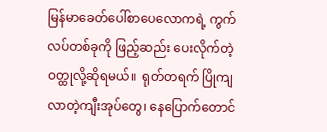မြန်မာခေတ်ပေါ်စာပေလောကရဲ့ ကွက်လပ်တစ်ခုကို ဖြည့်ဆည်း ပေးလိုက်တဲ့ ဝတ္ထုလို့ဆိုရမယ်။  ရုတ်တရက် ပြိုကျလာတဲ့ကျီးအုပ်တွေ၊ နေပြောက်တောင်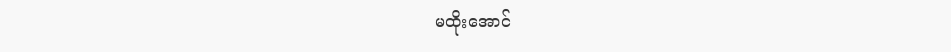မထိုးအောင်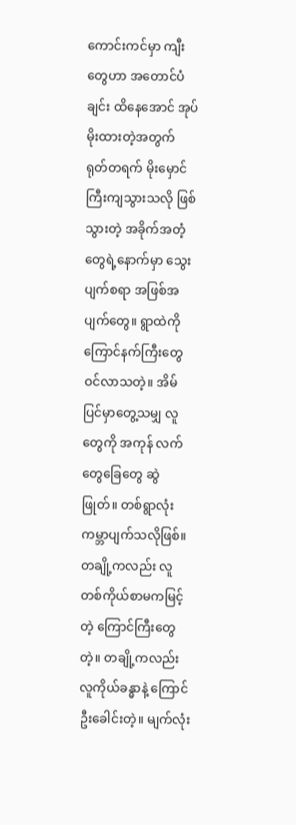ကောင်းကင်မှာ ကျီးတွေဟာ အတောင်ပံချင်း ထိနေအောင် အုပ်မိုးထားတဲ့အတွက် ရုတ်တရက် မိုးမှောင်ကြီးကျသွားသလို ဖြစ်သွားတဲ့ အခိုက်အတံ့တွေရဲ့နောက်မှာ သွေးပျက်စရာ အဖြစ်အပျက်တွေ။ ရွာထဲကို ကြောင်နက်ကြီးတွေ ဝင်လာသတဲ့။ အိမ်ပြင်မှာတွေ့သမျှ လူတွေကို အကုန် လက်တွေခြေတွေ ဆွဲဖြုတ်။ တစ်ရွာလုံး ကမ္ဘာပျက်သလိုဖြစ်။ တချို့ကလည်း လူတစ်ကိုယ်စာမကမြင့်တဲ့ ကြောင်ကြီးတွေတဲ့။ တချို့ကလည်း လူကိုယ်ခန္ဓာနဲ့ ကြောင်ဦးခေါင်းတဲ့။ မျက်လုံး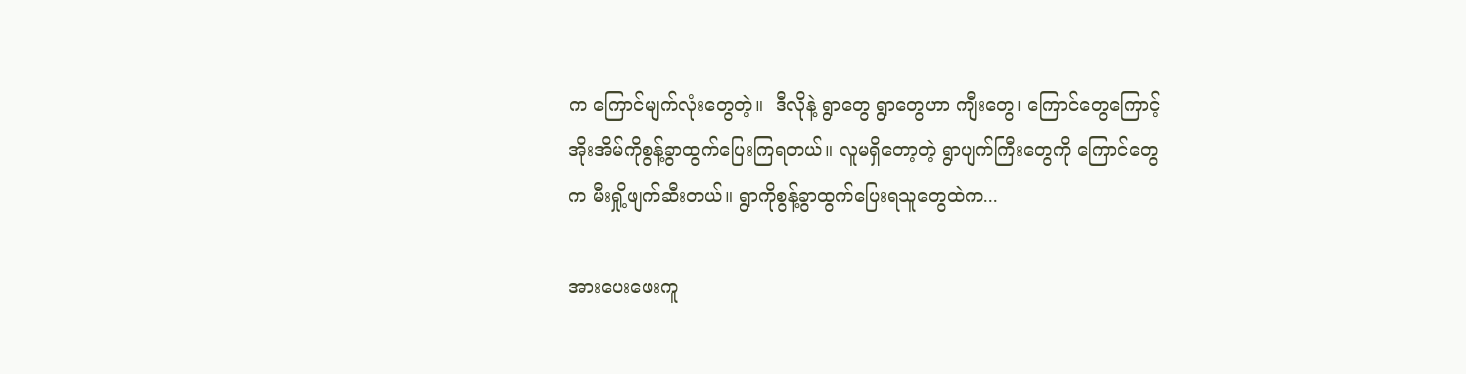က ကြောင်မျက်လုံးတွေတဲ့။  ဒီလိုနဲ့ ရွာတွေ ရွာတွေဟာ ကျီးတွေ၊ ကြောင်တွေကြောင့် အိုးအိမ်ကိုစွန့်ခွာထွက်ပြေးကြရတယ်။ လူမရှိတော့တဲ့ ရွာပျက်ကြီးတွေကို ကြောင်တွေက မီးရှို့ဖျက်ဆီးတယ်။ ရွာကိုစွန့်ခွာထွက်ပြေးရသူတွေထဲက...

အားပေးဖေးကူ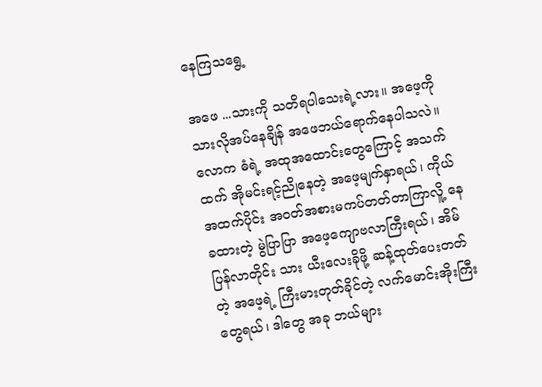နေကြသရွေ့

အဖေ ...သားကို သတိရပါသေးရဲ့လား။ အဖေ့ကို သားလိုအပ်နေချိန် အဖေဘယ်ရောက်နေပါသလဲ။ လောက ဓံရဲ့ အထုအထောင်းတွေကြောင့် အသက်ထက် အိုမင်းရင့်ညိုနေတဲ့ အဖေ့မျက်နှာရယ်၊ ကိုယ်အထက်ပိုင်း အဝတ်အစားမကပ်တတ်တာကြာလိူ့ နေခထားတဲ့ မွဲပြာပြာ အဖေ့ကျောဗလာကြီးရယ်၊ အိမ်ပြန်လာတိုင်း သား ယီးလေးခိုဖို့ ဆန့်ထုတ်ပေးတတ်တဲ့ အဖေ့ရဲ့ ကြီးမားတုတ်ခိုင်တဲ့ လက်မောင်းအိုးကြီးတွေရယ်၊ ဒါတွေ အခု ဘယ်များ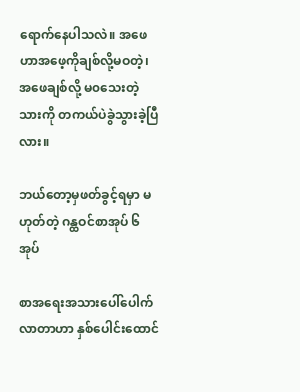ရောက်နေပါသလဲ။ အဖေဟာအဖေ့ကိုချစ်လို့မဝတဲ့၊ အဖေချစ်လို့ မ၀သေးတဲ့သားကို တကယ်ပဲခွဲသွားခဲ့ပြီလား။

ဘယ်တော့မှဖတ်ခွင့်ရမှာ မဟုတ်တဲ့ ဂန္ထဝင်စာအုပ် ၆ အုပ်

စာအရေးအသားပေါ်ပေါက်လာတာဟာ နှစ်ပေါင်းထောင်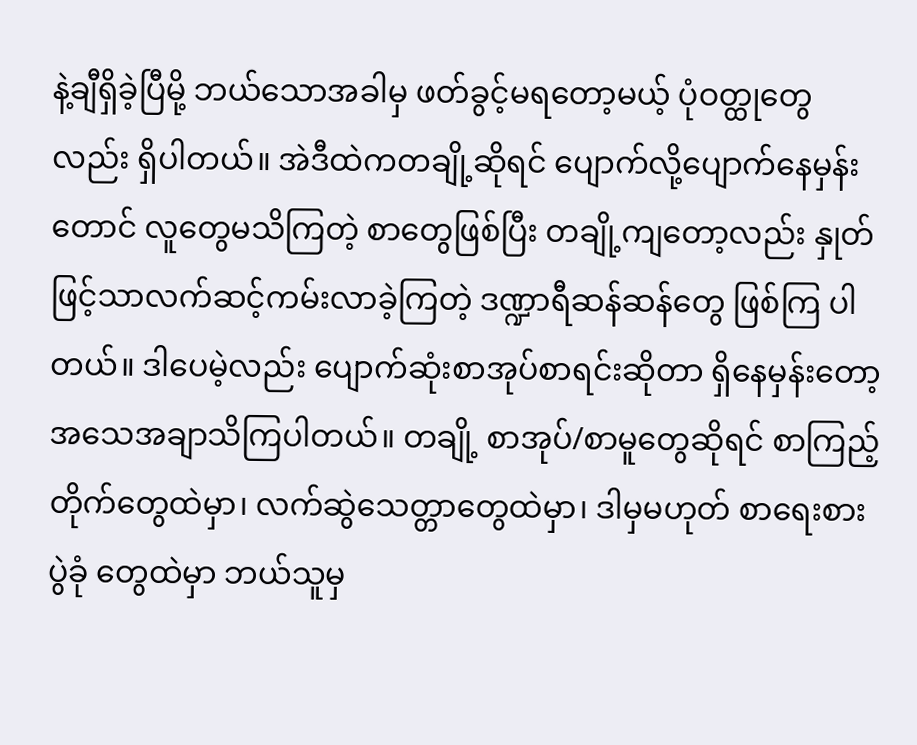နဲ့ချီရှိခဲ့ပြီမို့ ဘယ်သောအခါမှ ဖတ်ခွင့်မရတော့မယ့် ပုံဝတ္ထုတွေလည်း ရှိပါတယ်။ အဲဒီထဲကတချို့ဆိုရင် ပျောက်လို့ပျောက်နေမှန်းတောင် လူတွေမသိကြတဲ့ စာတွေဖြစ်ပြီး တချို့ကျတော့လည်း နှုတ်ဖြင့်သာလက်ဆင့်ကမ်းလာခဲ့ကြတဲ့ ဒဏ္ဍာရီဆန်ဆန်တွေ ဖြစ်ကြ ပါတယ်။ ဒါပေမဲ့လည်း ပျောက်ဆုံးစာအုပ်စာရင်းဆိုတာ ရှိနေမှန်းတော့ အသေအချာသိကြပါတယ်။ တချို့ စာအုပ်/စာမူတွေဆိုရင် စာကြည့်တိုက်တွေထဲမှာ၊ လက်ဆွဲသေတ္တာတွေထဲမှာ၊ ဒါမှမဟုတ် စာရေးစားပွဲခုံ တွေထဲမှာ ဘယ်သူမှ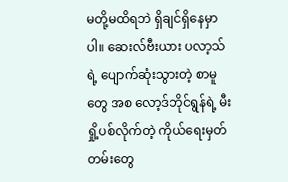မတို့မထိရဘဲ ရှိချင်ရှိနေမှာပါ။ ဆေးလ်ဗီးယား ပလာ့သ်ရဲ့ ပျောက်ဆုံးသွားတဲ့ စာမူတွေ အစ လော့ဒ်ဘိုင်ရွန်ရဲ့ မီးရှို့ပစ်လိုက်တဲ့ ကိုယ်ရေးမှတ်တမ်းတွေ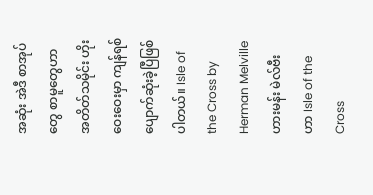အဆုံး အဲဒီ စာအုပ်တွေ စာမူတွေဟာ အတိတ်သမိုင်း ဟိုးဝေးဝေးမှာ ကျန်ရစ်ပျောက်ဆုံးခဲ့ပြီဖြစ်ပါတယ်။ Isle of the Cross by Herman Melville ဟားမန်း မဲလ်ဗီးဟာ Isle of the Cross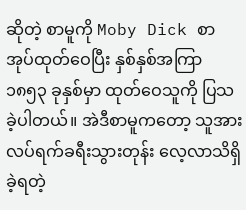ဆိုတဲ့ စာမူကို Moby Dick စာအုပ်ထုတ်ဝေပြီး နှစ်နှစ်အကြာ ၁၈၅၃ ခုနှစ်မှာ ထုတ်ဝေသူကို ပြသခဲ့ပါတယ်။ အဲဒီစာမူကတော့ သူအားလပ်ရက်ခရီးသွားတုန်း လေ့လာသိရှိခဲ့ရတဲ့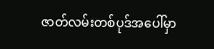ဇာတ်လမ်းတစ်ပုဒ်အပေါ်မှာ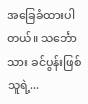အခြေခံထားပါတယ်။ သင်္ဘောသား ခင်ပွန်းဖြစ်သူရဲ့...